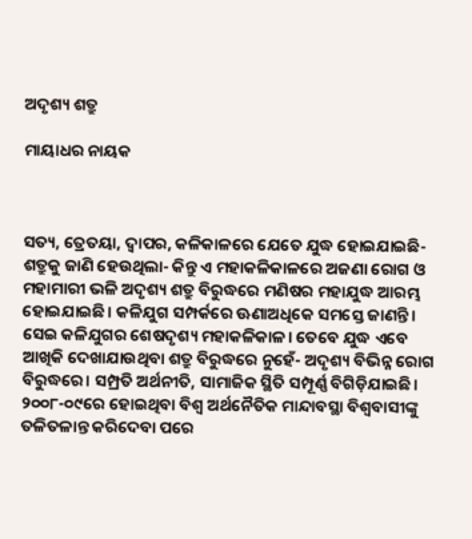ଅଦୃଶ୍ୟ ଶତ୍ରୁ

ମାୟାଧର ନାୟକ



ସତ୍ୟ, ତ୍ରେତୟା, ଦ୍ୱାପର, କଳିକାଳରେ ଯେତେ ଯୁଦ୍ଧ ହୋଇଯାଇଛି- ଶତ୍ରୁକୁ ଜାଣି ହେଉଥିଲା- କିନ୍ତୁ ଏ ମହାକଳିକାଳରେ ଅଜଣା ରୋଗ ଓ ମହାମାରୀ ଭଳି ଅଦୃଶ୍ୟ ଶତ୍ରୁ ବିରୁଦ୍ଧରେ ମଣିଷର ମହାଯୁଦ୍ଧ ଆରମ୍ଭ ହୋଇଯାଇଛି। କଳିଯୁଗ ସମ୍ପର୍କରେ ଊଣାଅଧିକେ ସମସ୍ତେ ଜାଣନ୍ତି। ସେଇ କଳିଯୁଗର ଶେଷଦୃଶ୍ୟ ମହାକଳିକାଳ। ତେବେ ଯୁଦ୍ଧ ଏବେ ଆଖିକି ଦେଖାଯାଉଥିବା ଶତ୍ରୁ ବିରୁଦ୍ଧରେ ନୁହେଁ- ଅଦୃଶ୍ୟ ବିଭିନ୍ନ ରୋଗ ବିରୁଦ୍ଧରେ। ସମ୍ପ୍ରତି ଅର୍ଥନୀତି, ସାମାଜିକ ସ୍ଥିତି ସମ୍ପୂର୍ଣ୍ଣ ବିଗିଡ଼ିଯାଇଛି। ୨୦୦୮-୦୯ରେ ହୋଇଥିବା ବିଶ୍ୱ ଅର୍ଥନୈତିକ ମାନ୍ଦାବସ୍ଥା ବିଶ୍ୱବାସୀଙ୍କୁ ତଳିତଳାନ୍ତ କରିଦେବା ପରେ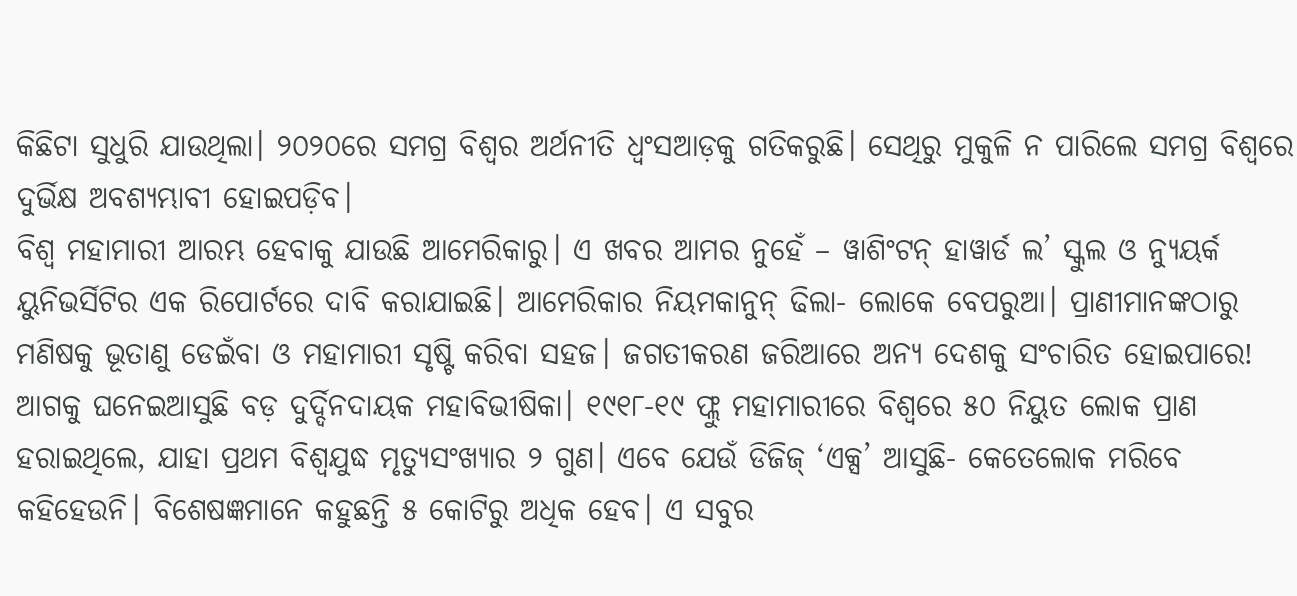କିଛିଟା ସୁଧୁରି ଯାଉଥିଲା। ୨୦୨୦ରେ ସମଗ୍ର ବିଶ୍ୱର ଅର୍ଥନୀତି ଧ୍ୱଂସଆଡ଼କୁ ଗତିକରୁଛି। ସେଥିରୁ ମୁକୁଳି ନ ପାରିଲେ ସମଗ୍ର ବିଶ୍ୱରେ ଦୁର୍ଭିକ୍ଷ ଅବଶ୍ୟମ୍ଭାବୀ ହୋଇପଡ଼ିବ।
ବିଶ୍ୱ ମହାମାରୀ ଆରମ୍ଭ ହେବାକୁ ଯାଉଛି ଆମେରିକାରୁ। ଏ ଖବର ଆମର ନୁହେଁ – ୱାଶିଂଟନ୍‌ ହାୱାର୍ଡ ଲ’ ସ୍କୁଲ ଓ ନ୍ୟୁୟର୍କ ୟୁନିଭର୍ସିଟିର ଏକ ରିପୋର୍ଟରେ ଦାବି କରାଯାଇଛି। ଆମେରିକାର ନିୟମକାନୁନ୍‌ ଢିଲା- ଲୋକେ ବେପରୁଆ। ପ୍ରାଣୀମାନଙ୍କଠାରୁ ମଣିଷକୁ ଭୂତାଣୁ ଡେଇଁବା ଓ ମହାମାରୀ ସୃଷ୍ଟି କରିବା ସହଜ। ଜଗତୀକରଣ ଜରିଆରେ ଅନ୍ୟ ଦେଶକୁ ସଂଚାରିତ ହୋଇପାରେ! ଆଗକୁ ଘନେଇଆସୁଛି ବଡ଼ ଦୁର୍ଦ୍ଦିନଦାୟକ ମହାବିଭୀଷିକା। ୧୯୧୮-୧୯ ଫ୍ଲୁ ମହାମାରୀରେ ବିଶ୍ୱରେ ୫୦ ନିୟୁତ ଲୋକ ପ୍ରାଣ ହରାଇଥିଲେ, ଯାହା ପ୍ରଥମ ବିଶ୍ୱଯୁଦ୍ଧ ମୃତ୍ୟୁସଂଖ୍ୟାର ୨ ଗୁଣ। ଏବେ ଯେଉଁ ଡିଜିଜ୍‌ ‘ଏକ୍ସ’ ଆସୁଛି- କେତେଲୋକ ମରିବେ କହିହେଉନି। ବିଶେଷଜ୍ଞମାନେ କହୁଛନ୍ତି ୫ କୋଟିରୁ ଅଧିକ ହେବ। ଏ ସବୁର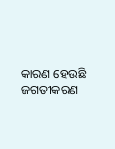କାରଣ ହେଉଛି ଜଗତୀକରଣ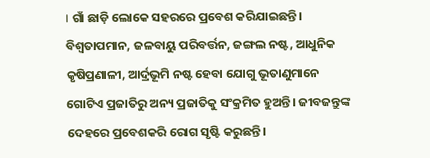। ଗାଁ ଛାଡ଼ି ଲୋକେ ସହରରେ ପ୍ରବେଶ କରିଯାଇଛନ୍ତି। ବିଶ୍ୱତାପମାନ, ଜଳବାୟୁ ପରିବର୍ତ୍ତନ, ଜଙ୍ଗଲ ନଷ୍ଟ, ଆଧୁନିକ କୃଷିପ୍ରଣାଳୀ, ଆର୍ଦ୍ରଭୂମି ନଷ୍ଟ ହେବା ଯୋଗୁ ଭୂତାଣୁମାନେ ଗୋଟିଏ ପ୍ରଜାତିରୁ ଅନ୍ୟ ପ୍ରଜାତିକୁ ସଂକ୍ରମିତ ହୁଅନ୍ତି। ଜୀବଜନ୍ତୁଙ୍କ ଦେହରେ ପ୍ରବେଶକରି ରୋଗ ସୃଷ୍ଟି କରୁଛନ୍ତି।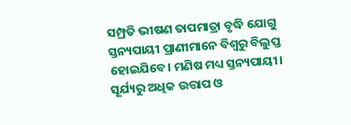ସମ୍ପ୍ରତି ଭୀଷଣ ତାପମାତ୍ରା ବୃଦ୍ଧି ଯୋଗୁ ସ୍ତନ୍ୟପାୟୀ ପ୍ରାଣୀମାନେ ବିଶ୍ୱରୁ ବିଲୁପ୍ତ ହୋଇଯିବେ। ମଣିଷ ମଧ୍ୟ ସ୍ତନ୍ୟପାୟୀ। ସୂର୍ଯ୍ୟରୁ ଅଧିକ ଉତ୍ତାପ ଓ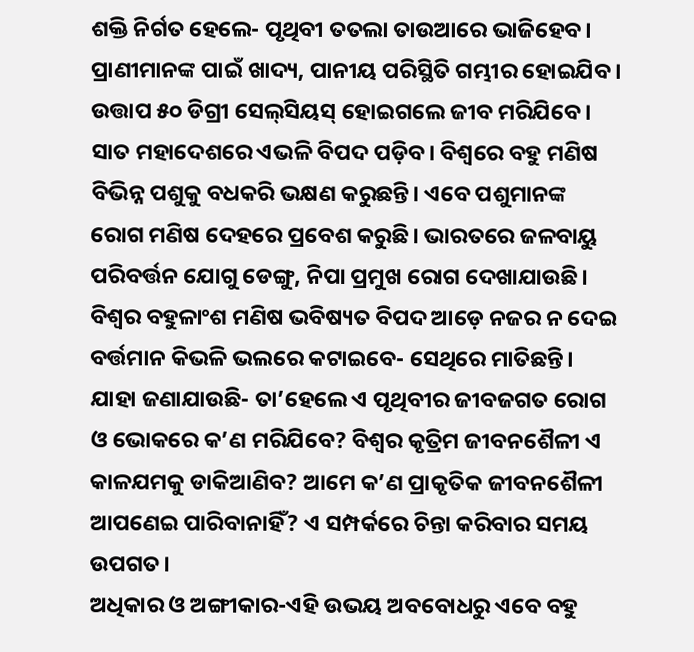ଶକ୍ତି ନିର୍ଗତ ହେଲେ- ପୃଥିବୀ ତତଲା ତାଉଆରେ ଭାଜିହେବ। ପ୍ରାଣୀମାନଙ୍କ ପାଇଁ ଖାଦ୍ୟ, ପାନୀୟ ପରିସ୍ଥିତି ଗମ୍ଭୀର ହୋଇଯିବ। ଉତ୍ତାପ ୫୦ ଡିଗ୍ରୀ ସେଲ୍‌ସିୟସ୍‌ ହୋଇଗଲେ ଜୀବ ମରିଯିବେ। ସାତ ମହାଦେଶରେ ଏଭଳି ବିପଦ ପଡ଼ିବ। ବିଶ୍ୱରେ ବହୁ ମଣିଷ ବିଭିନ୍ନ ପଶୁକୁ ବଧକରି ଭକ୍ଷଣ କରୁଛନ୍ତି। ଏବେ ପଶୁମାନଙ୍କ ରୋଗ ମଣିଷ ଦେହରେ ପ୍ରବେଶ କରୁଛି। ଭାରତରେ ଜଳବାୟୁ ପରିବର୍ତ୍ତନ ଯୋଗୁ ଡେଙ୍ଗୁ, ନିପା ପ୍ରମୁଖ ରୋଗ ଦେଖାଯାଉଛି।
ବିଶ୍ୱର ବହୁଳାଂଶ ମଣିଷ ଭବିଷ୍ୟତ ବିପଦ ଆଡ଼େ ନଜର ନ ଦେଇ ବର୍ତ୍ତମାନ କିଭଳି ଭଲରେ କଟାଇବେ- ସେଥିରେ ମାତିଛନ୍ତି। ଯାହା ଜଣାଯାଉଛି- ତା’ହେଲେ ଏ ପୃଥିବୀର ଜୀବଜଗତ ରୋଗ ଓ ଭୋକରେ କ’ଣ ମରିଯିବେ? ବିଶ୍ୱର କୃତ୍ରିମ ଜୀବନଶୈଳୀ ଏ କାଳଯମକୁ ଡାକିଆଣିବ? ଆମେ କ’ଣ ପ୍ରାକୃତିକ ଜୀବନଶୈଳୀ ଆପଣେଇ ପାରିବାନାହିଁ? ଏ ସମ୍ପର୍କରେ ଚିନ୍ତା କରିବାର ସମୟ ଉପଗତ।
ଅଧିକାର ଓ ଅଙ୍ଗୀକାର-ଏହି ଉଭୟ ଅବବୋଧରୁ ଏବେ ବହୁ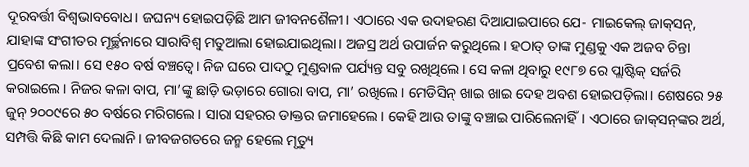ଦୂରବର୍ତ୍ତୀ ବିଶ୍ୱଭାବବୋଧ। ଜଘନ୍ୟ ହୋଇପଡ଼ିଛି ଆମ ଜୀବନଶୈଳୀ। ଏଠାରେ ଏକ ଉଦାହରଣ ଦିଆଯାଇପାରେ ଯେ- ମାଇକେଲ୍‌ ଜାକ୍‌ସନ୍‌, ଯାହାଙ୍କ ସଂଗୀତର ମୂର୍ଚ୍ଛନାରେ ସାରାବିଶ୍ୱ ମତୁଆଲା ହୋଇଯାଇଥିଲା। ଅଜସ୍ର ଅର୍ଥ ଉପାର୍ଜନ କରୁଥିଲେ। ହଠାତ୍‌ ତାଙ୍କ ମୁଣ୍ଡକୁ ଏକ ଅଜବ ଚିନ୍ତା ପ୍ରବେଶ କଲା। ସେ ୧୫୦ ବର୍ଷ ବଞ୍ଚତ୍ବେ। ନିଜ ଘରେ ପାଦଠୁ ମୁଣ୍ଡବାଳ ପର୍ଯ୍ୟନ୍ତ ସବୁ ରଖିଥିଲେ। ସେ କଳା ଥିବାରୁ ୧୯୮୭ ରେ ପ୍ଲାଷ୍ଟିକ୍‌ ସର୍ଜରି କରାଇଲେ। ନିଜର କଳା ବାପ, ମା’ଙ୍କୁ ଛାଡ଼ି ଭଡ଼ାରେ ଗୋରା ବାପ, ମା’ ରଖିଲେ। ମେଡିସିନ୍‌ ଖାଇ ଖାଇ ଦେହ ଅବଶ ହୋଇପଡ଼ିଲା। ଶେଷରେ ୨୫ ଜୁନ୍‌ ୨୦୦୯ରେ ୫୦ ବର୍ଷରେ ମରିଗଲେ। ସାରା ସହରର ଡାକ୍ତର ଜମାହେଲେ। କେହି ଆଉ ତାଙ୍କୁ ବଞ୍ଚାଇ ପାରିଲେନାହିଁ। ଏଠାରେ ଜାକ୍‌ସନ୍‌ଙ୍କର ଅର୍ଥ, ସମ୍ପତ୍ତି କିଛି କାମ ଦେଲାନି। ଜୀବଜଗତରେ ଜନ୍ମ ହେଲେ ମୃତ୍ୟୁ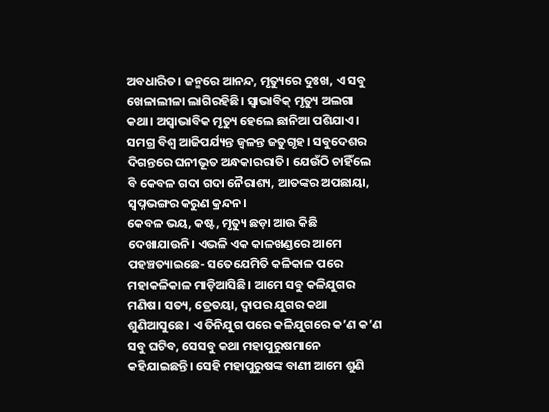ଅବଧାରିତ। ଜନ୍ମରେ ଆନନ୍ଦ, ମୃତ୍ୟୁରେ ଦୁଃଖ, ଏ ସବୁ ଖେଳାଲୀଳା ଲାଗିରହିଛି। ସ୍ବାଭାବିକ୍‌ ମୃତ୍ୟୁ ଅଲଗା କଥା। ଅସ୍ବାଭାବିକ ମୃତ୍ୟୁ ହେଲେ ଛାନିଆ ପଶିଯାଏ।
ସମଗ୍ର ବିଶ୍ୱ ଆଜିପର୍ଯ୍ୟନ୍ତ ଜ୍ୱଳନ୍ତ ଜତୁଗୃହ। ସବୁଦେଶର ଦିଗନ୍ତରେ ଘନୀଭୂତ ଅନ୍ଧକାରରାତି। ଯେଉଁଠି ଚାହିଁଲେ ବି କେବଳ ଗଦା ଗଦା ନୈରାଶ୍ୟ, ଆତଙ୍କର ଅପଛାୟା, ସ୍ବପ୍ନଭଙ୍ଗର କରୁଣ କ୍ରନ୍ଦନ।
କେବଳ ଭୟ, କଷ୍ଟ, ମୃତ୍ୟୁ ଛଡ଼ା ଆଉ କିଛି ଦେଖାଯାଉନି। ଏଭଳି ଏକ କାଳଖଣ୍ଡରେ ଆମେ ପହଞ୍ଚତ୍ୟାଇଛେ- ସତେଯେମିତି କଳିକାଳ ପରେ ମହାକଳିକାଳ ମାଡ଼ିଆସିଛି। ଆମେ ସବୁ କଳିଯୁଗର ମଣିଷ। ସତ୍ୟ, ତ୍ରେତୟା, ଦ୍ୱାପର ଯୁଗର କଥା ଶୁଣିଆସୁଛେ। ଏ ତିନିଯୁଗ ପରେ କଳିଯୁଗରେ କ’ଣ କ’ଣ ସବୁ ଘଟିବ, ସେସବୁ କଥା ମହାପୁରୁଷମାନେ କହିଯାଇଛନ୍ତି। ସେହି ମହାପୁରୁଷଙ୍କ ବାଣୀ ଆମେ ଶୁଣି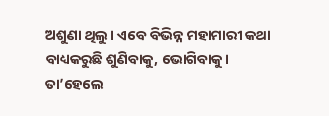ଅଶୁଣା ଥିଲୁ। ଏବେ ବିଭିନ୍ନ ମହାମାରୀ କଥା ବାଧ୍ୟକରୁଛି ଶୁଣିବାକୁ, ଭୋଗିବାକୁ।
ତା’ହେଲେ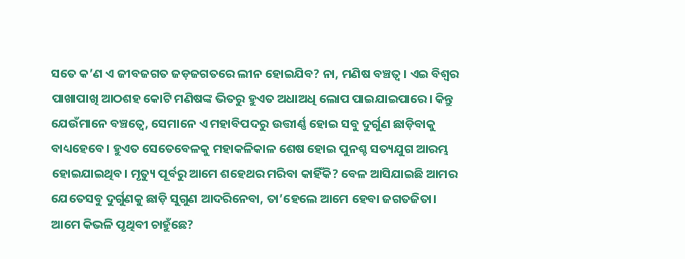ସତେ କ’ଣ ଏ ଜୀବଜଗତ ଜଡ଼ଜଗତରେ ଲୀନ ହୋଇଯିବ? ନା, ମଣିଷ ବଞ୍ଚତ୍ବ। ଏଇ ବିଶ୍ୱର ପାଖାପାଖି ଆଠଶହ କୋଟି ମଣିଷଙ୍କ ଭିତରୁ ହୁଏତ ଅଧାଅଧି ଲୋପ ପାଇଯାଇପାରେ। କିନ୍ତୁ ଯେଉଁମାନେ ବଞ୍ଚତ୍ବେ, ସେମାନେ ଏ ମହାବିପଦରୁ ଉତ୍ତୀର୍ଣ୍ଣ ହୋଇ ସବୁ ଦୁର୍ଗୁଣ ଛାଡ଼ିବାକୁ ବାଧ୍ୟହେବେ। ହୁଏତ ସେତେବେଳକୁ ମହାକଳିକାଳ ଶେଷ ହୋଇ ପୁନଶ୍ଚ ସତ୍ୟଯୁଗ ଆରମ୍ଭ ହୋଇଯାଇଥିବ। ମୃତ୍ୟୁ ପୂର୍ବରୁ ଆମେ ଶହେଥର ମରିବା କାହିଁକି? ବେଳ ଆସିଯାଇଛି ଆମର ଯେତେସବୁ ଦୁର୍ଗୁଣକୁ ଛାଡ଼ି ସୁଗୁଣ ଆଦରିନେବା, ତା’ହେଲେ ଆମେ ହେବା ଜଗତଜିତା।
ଆମେ କିଭଳି ପୃଥିବୀ ଚାହୁଁଛେ?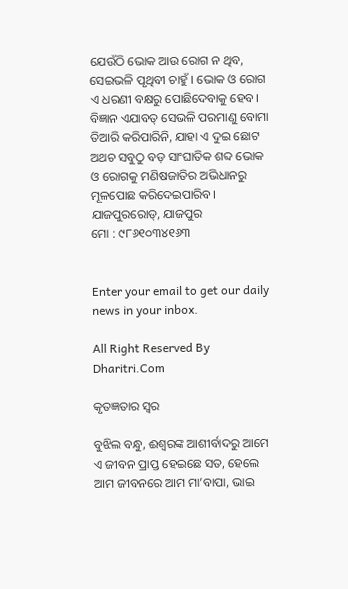ଯେଉଁଠି ଭୋକ ଆଉ ରୋଗ ନ ଥିବ, ସେଇଭଳି ପୃଥିବୀ ଚାହୁଁ । ଭୋକ ଓ ରୋଗ ଏ ଧରଣୀ ବକ୍ଷରୁ ପୋଛିଦେବାକୁ ହେବ। ବିଜ୍ଞାନ ଏଯାବତ୍‌ ସେଭଳି ପରମାଣୁ ବୋମା ତିଆରି କରିପାରିନି, ଯାହା ଏ ଦୁଇ ଛୋଟ ଅଥଚ ସବୁଠୁ ବଡ଼ ସାଂଘାତିକ ଶବ୍ଦ ଭୋକ ଓ ରୋଗକୁ ମଣିଷଜାତିର ଅଭିଧାନରୁ ମୂଳପୋଛ କରିଦେଇପାରିବ।
ଯାଜପୁରରୋଡ୍‌, ଯାଜପୁର
ମୋ : ୯୮୬୧୦୩୪୧୬୩


Enter your email to get our daily news in your inbox.

All Right Reserved By Dharitri.Com

କୃତଜ୍ଞତାର ସ୍ବର

ବୁଝିଲ ବନ୍ଧୁ, ଈଶ୍ବରଙ୍କ ଆଶୀର୍ବାଦରୁ ଆମେ ଏ ଜୀବନ ପ୍ରାପ୍ତ ହେଇଛେ ସତ, ହେଲେ ଆମ ଜୀବନରେ ଆମ ମା’ବାପା, ଭାଇ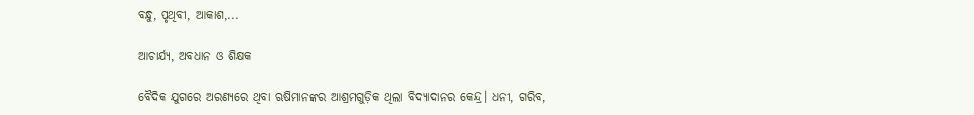ବନ୍ଧୁ, ପୃଥିବୀ, ଆକାଶ,...

ଆଚାର୍ଯ୍ୟ, ଅବଧାନ ଓ ଶିକ୍ଷକ

ବୈଦିକ ଯୁଗରେ ଅରଣ୍ୟରେ ଥିବା ଋଷିମାନଙ୍କର ଆଶ୍ରମଗୁଡ଼ିକ ଥିଲା ବିଦ୍ୟାଦାନର କେନ୍ଦ୍ର। ଧନୀ, ଗରିବ,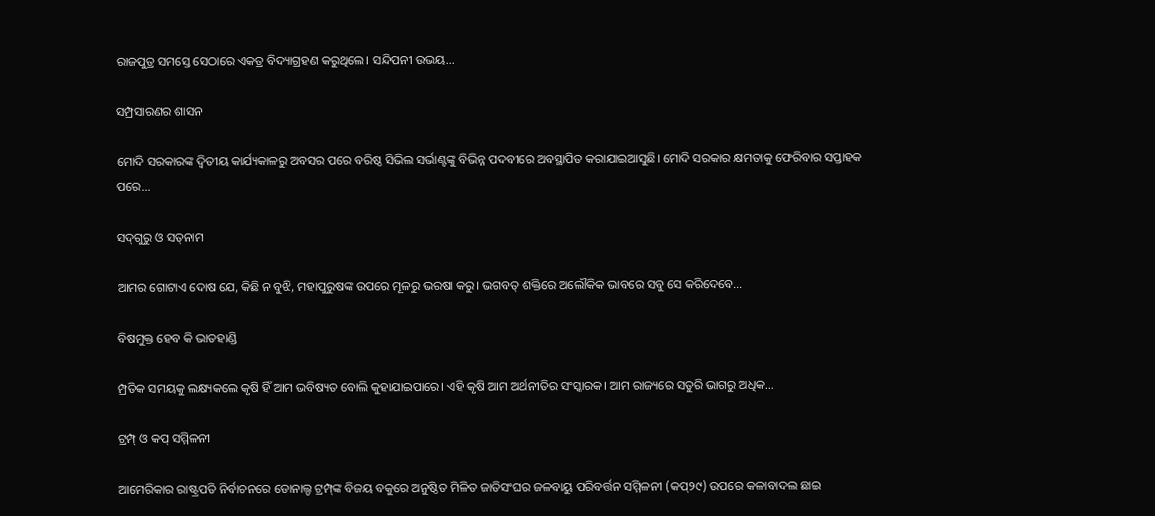ରାଜପୁତ୍ର ସମସ୍ତେ ସେଠାରେ ଏକତ୍ର ବିଦ୍ୟାଗ୍ରହଣ କରୁଥିଲେ। ସନ୍ଦିପନୀ ଉଭୟ...

ସମ୍ପ୍ରସାରଣର ଶାସନ

ମୋଦି ସରକାରଙ୍କ ଦ୍ୱିତୀୟ କାର୍ଯ୍ୟକାଳରୁ ଅବସର ପରେ ବରିଷ୍ଠ ସିଭିଲ ସର୍ଭାଣ୍ଟଙ୍କୁ ବିଭିନ୍ନ ପଦବୀରେ ଅବସ୍ଥାପିତ କରାଯାଇଆସୁଛି। ମୋଦି ସରକାର କ୍ଷମତାକୁ ଫେରିବାର ସପ୍ତାହକ ପରେ...

ସଦ୍‌ଗୁରୁ ଓ ସତ୍‌ନାମ

ଆମର ଗୋଟାଏ ଦୋଷ ଯେ, କିଛି ନ ବୁଝି, ମହାପୁରୁଷଙ୍କ ଉପରେ ମୂଳରୁ ଭରଷା କରୁ। ଭଗବତ୍‌ ଶକ୍ତିରେ ଅଲୌକିକ ଭାବରେ ସବୁ ସେ କରିଦେବେ...

ବିଷମୁକ୍ତ ହେବ କି ଭାତହାଣ୍ଡି

ମ୍ପ୍ରତିକ ସମୟକୁ ଲକ୍ଷ୍ୟକଲେ କୃଷି ହିଁ ଆମ ଭବିଷ୍ୟତ ବୋଲି କୁହାଯାଇପାରେ। ଏହି କୃଷି ଆମ ଅର୍ଥନୀତିର ସଂସ୍କାରକ। ଆମ ରାଜ୍ୟରେ ସତୁରି ଭାଗରୁ ଅଧିକ...

ଟ୍ରମ୍ପ୍‌ ଓ କପ୍‌ ସମ୍ମିଳନୀ

ଆମେରିକାର ରାଷ୍ଟ୍ରପତି ନିର୍ବାଚନରେ ଡୋନାଲ୍ଡ ଟ୍ରମ୍ପ୍‌ଙ୍କ ବିଜୟ ବକୁରେ ଅନୁଷ୍ଠିତ ମିଳିତ ଜାତିସଂଘର ଜଳବାୟୁ ପରିବର୍ତ୍ତନ ସମ୍ମିଳନୀ (କପ୍‌୨୯) ଉପରେ କଳାବାଦଲ ଛାଇ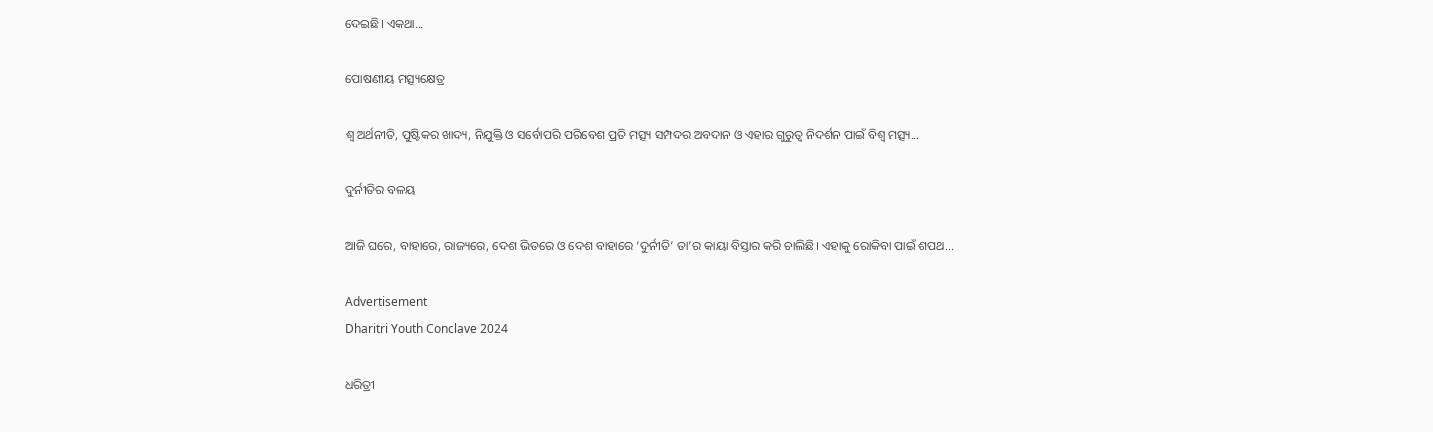ଦେଇଛି। ଏକଥା...

ପୋଷଣୀୟ ମତ୍ସ୍ୟକ୍ଷେତ୍ର

ଶ୍ୱ ଅର୍ଥନୀତି, ପୁଷ୍ଟିକର ଖାଦ୍ୟ, ନିଯୁକ୍ତି ଓ ସର୍ବୋପରି ପରିବେଶ ପ୍ରତି ମତ୍ସ୍ୟ ସମ୍ପଦର ଅବଦାନ ଓ ଏହାର ଗୁରୁତ୍ୱ ନିଦର୍ଶନ ପାଇଁ ବିଶ୍ୱ ମତ୍ସ୍ୟ...

ଦୁର୍ନୀତିର ବଳୟ

ଆଜି ଘରେ, ବାହାରେ, ରାଜ୍ୟରେ, ଦେଶ ଭିତରେ ଓ ଦେଶ ବାହାରେ ‘ଦୁର୍ନୀତି’ ତା’ର କାୟା ବିସ୍ତାର କରି ଚାଲିଛି। ଏହାକୁ ରୋକିବା ପାଇଁ ଶପଥ...

Advertisement
Dharitri Youth Conclave 2024

ଧରିତ୍ରୀ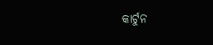କାର୍ଟୁନ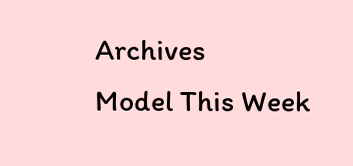Archives
Model This Week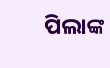ପିଲାଙ୍କ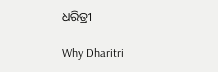ଧରିତ୍ରୀ

Why Dharitri